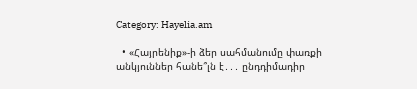Category: Hayelia.am

  • «Հայրենիք»-ի ձեր սահմանումը փառքի անկյուններ հանե՞լն է․․․ ընդդիմադիր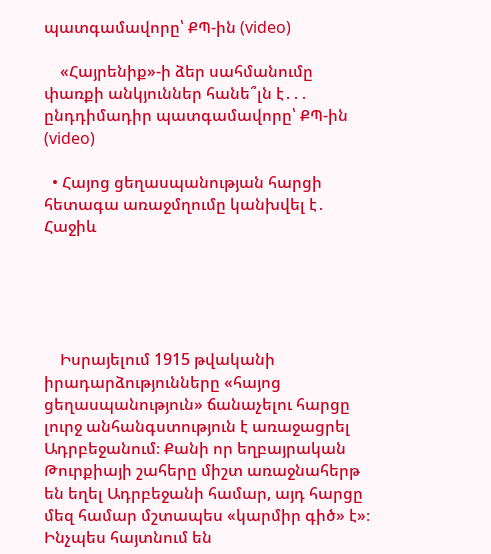պատգամավորը՝ ՔՊ-ին (video)

    «Հայրենիք»-ի ձեր սահմանումը փառքի անկյուններ հանե՞լն է․․․ ընդդիմադիր պատգամավորը՝ ՔՊ-ին (video)

  • Հայոց ցեղասպանության հարցի հետագա առաջմղումը կանխվել է․ Հաջիև





    Իսրայելում 1915 թվականի իրադարձությունները «հայոց ցեղասպանություն» ճանաչելու հարցը լուրջ անհանգստություն է առաջացրել Ադրբեջանում։ Քանի որ եղբայրական Թուրքիայի շահերը միշտ առաջնահերթ են եղել Ադրբեջանի համար, այդ հարցը մեզ համար մշտապես «կարմիր գիծ» է»։ Ինչպես հայտնում են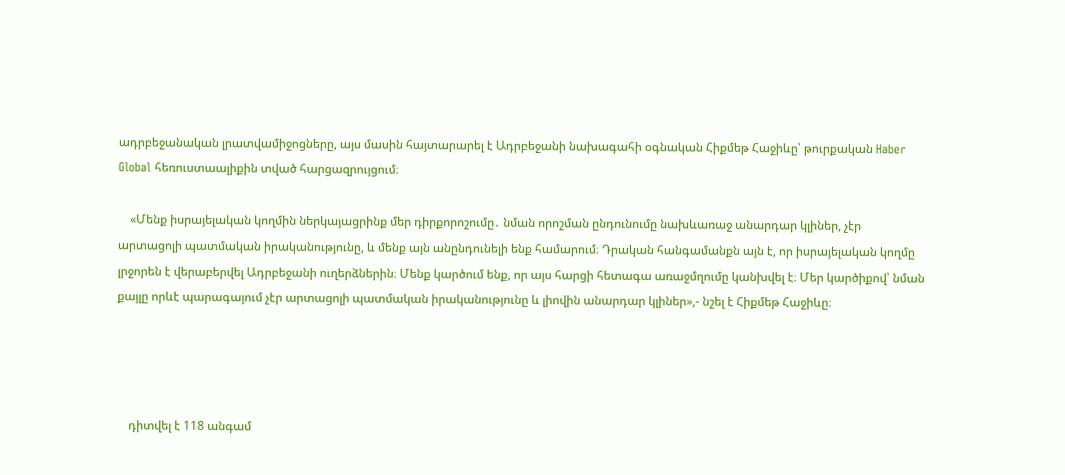ադրբեջանական լրատվամիջոցները, այս մասին հայտարարել է Ադրբեջանի նախագահի օգնական Հիքմեթ Հաջիևը՝ թուրքական Haber Global հեռուստաալիքին տված հարցազրույցում։

    «Մենք իսրայելական կողմին ներկայացրինք մեր դիրքորոշումը․ նման որոշման ընդունումը նախևառաջ անարդար կլիներ, չէր արտացոլի պատմական իրականությունը, և մենք այն անընդունելի ենք համարում։ Դրական հանգամանքն այն է, որ իսրայելական կողմը լրջորեն է վերաբերվել Ադրբեջանի ուղերձներին։ Մենք կարծում ենք, որ այս հարցի հետագա առաջմղումը կանխվել է։ Մեր կարծիքով՝ նման քայլը որևէ պարագայում չէր արտացոլի պատմական իրականությունը և լիովին անարդար կլիներ»,- նշել է Հիքմեթ Հաջիևը։




    դիտվել է 118 անգամ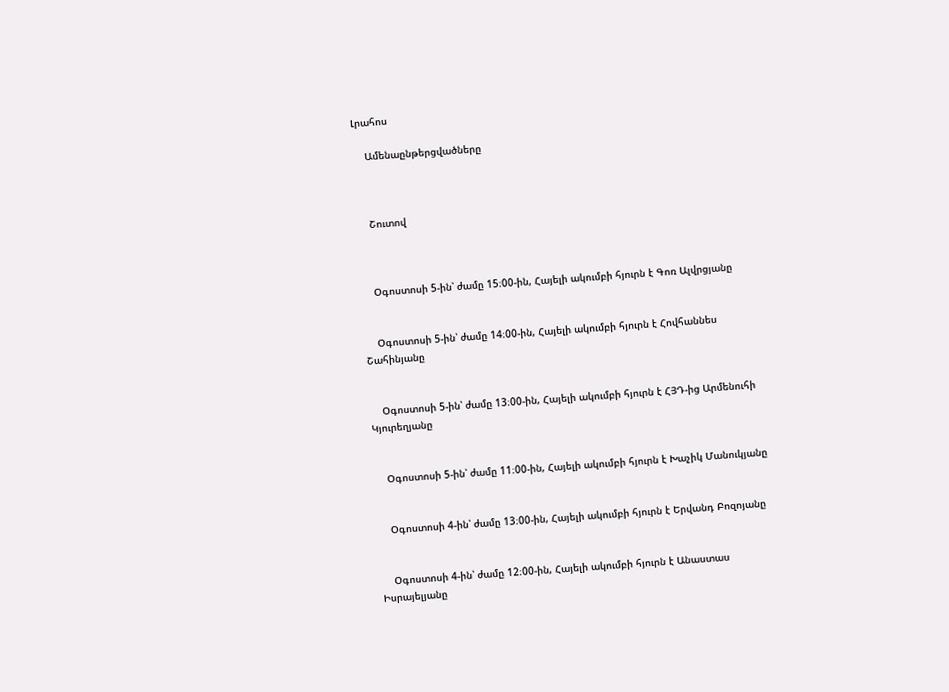Լրահոս

    Ամենաընթերցվածները



    Շուտով



    Օգոստոսի 5-ին՝ ժամը 15։00-ին, Հայելի ակումբի հյուրն է Գոռ Ալվրցյանը


    Օգոստոսի 5-ին՝ ժամը 14։00-ին, Հայելի ակումբի հյուրն է Հովհաննես Շահինյանը


    Օգոստոսի 5-ին՝ ժամը 13։00-ին, Հայելի ակումբի հյուրն է ՀՅԴ-ից Արմենուհի Կյուրեղյանը


    Օգոստոսի 5-ին՝ ժամը 11։00-ին, Հայելի ակումբի հյուրն է Խաչիկ Մանուկյանը


    Օգոստոսի 4-ին՝ ժամը 13։00-ին, Հայելի ակումբի հյուրն է Երվանդ Բոզոյանը


    Օգոստոսի 4-ին՝ ժամը 12։00-ին, Հայելի ակումբի հյուրն է Անաստաս Իսրայելյանը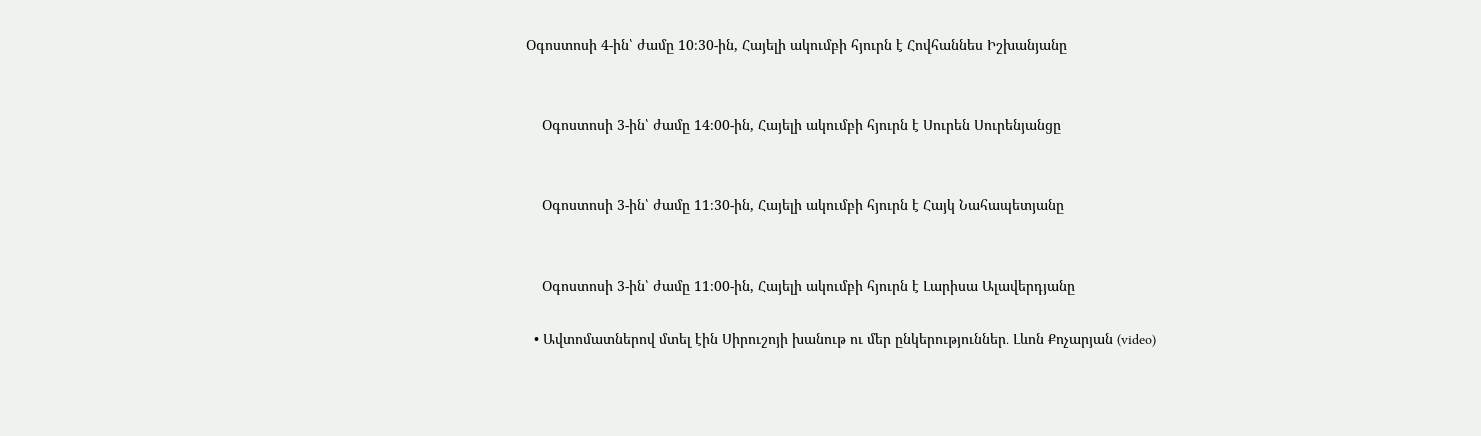Օգոստոսի 4-ին՝ ժամը 10։30-ին, Հայելի ակումբի հյուրն է Հովհաննես Իշխանյանը


    Օգոստոսի 3-ին՝ ժամը 14։00-ին, Հայելի ակումբի հյուրն է Սուրեն Սուրենյանցը


    Օգոստոսի 3-ին՝ ժամը 11։30-ին, Հայելի ակումբի հյուրն է Հայկ Նահապետյանը


    Օգոստոսի 3-ին՝ ժամը 11։00-ին, Հայելի ակումբի հյուրն է Լարիսա Ալավերդյանը

  • Ավտոմատներով մտել էին Սիրուշոյի խանութ ու մեր ընկերություններ․ Լևոն Քոչարյան (video)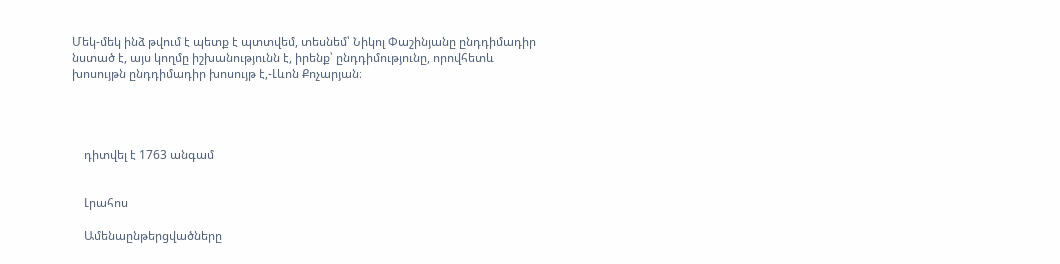Մեկ-մեկ ինձ թվում է պետք է պտտվեմ, տեսնեմ՝ Նիկոլ Փաշինյանը ընդդիմադիր նստած է, այս կողմը իշխանությունն է, իրենք՝ ընդդիմությունը, որովհետև խոսույթն ընդդիմադիր խոսույթ է,-Լևոն Քոչարյան։




    դիտվել է 1763 անգամ


    Լրահոս

    Ամենաընթերցվածները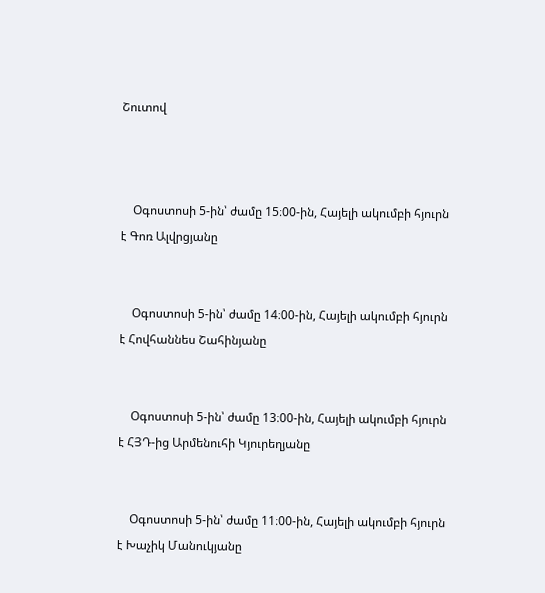Շուտով



    Օգոստոսի 5-ին՝ ժամը 15։00-ին, Հայելի ակումբի հյուրն է Գոռ Ալվրցյանը


    Օգոստոսի 5-ին՝ ժամը 14։00-ին, Հայելի ակումբի հյուրն է Հովհաննես Շահինյանը


    Օգոստոսի 5-ին՝ ժամը 13։00-ին, Հայելի ակումբի հյուրն է ՀՅԴ-ից Արմենուհի Կյուրեղյանը


    Օգոստոսի 5-ին՝ ժամը 11։00-ին, Հայելի ակումբի հյուրն է Խաչիկ Մանուկյանը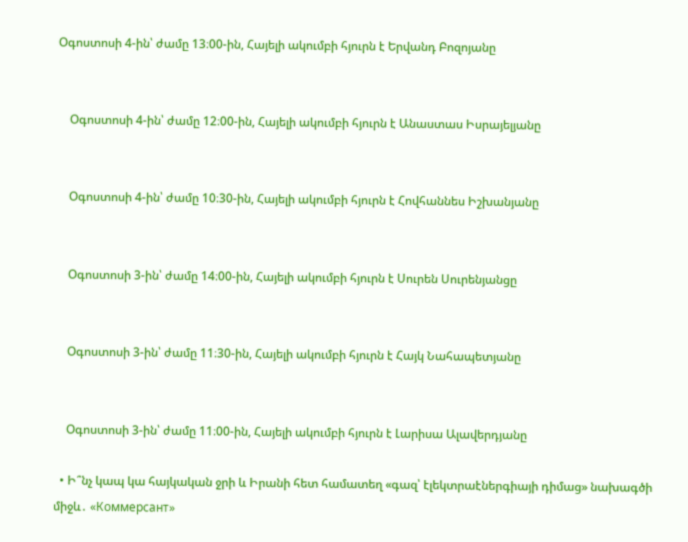Օգոստոսի 4-ին՝ ժամը 13։00-ին, Հայելի ակումբի հյուրն է Երվանդ Բոզոյանը


    Օգոստոսի 4-ին՝ ժամը 12։00-ին, Հայելի ակումբի հյուրն է Անաստաս Իսրայելյանը


    Օգոստոսի 4-ին՝ ժամը 10։30-ին, Հայելի ակումբի հյուրն է Հովհաննես Իշխանյանը


    Օգոստոսի 3-ին՝ ժամը 14։00-ին, Հայելի ակումբի հյուրն է Սուրեն Սուրենյանցը


    Օգոստոսի 3-ին՝ ժամը 11։30-ին, Հայելի ակումբի հյուրն է Հայկ Նահապետյանը


    Օգոստոսի 3-ին՝ ժամը 11։00-ին, Հայելի ակումբի հյուրն է Լարիսա Ալավերդյանը

  • Ի՞նչ կապ կա հայկական ջրի և Իրանի հետ համատեղ «գազ՝ էլեկտրաէներգիայի դիմաց» նախագծի միջև․ «Коммерсант»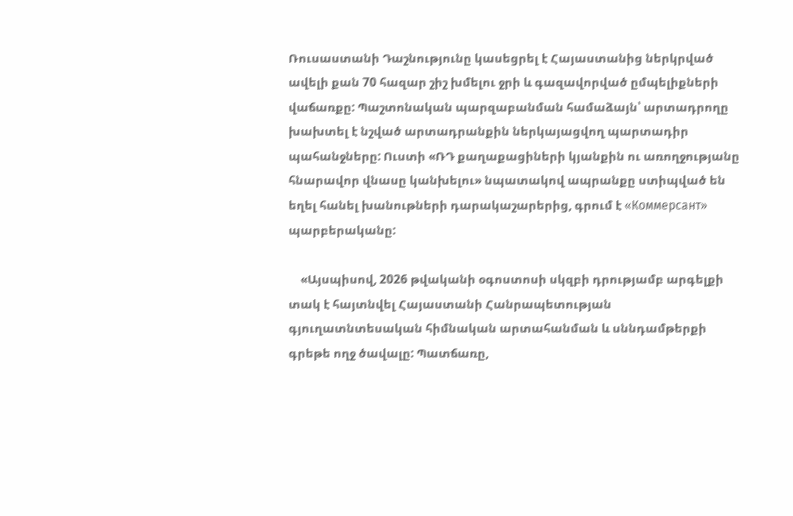Ռուսաստանի Դաշնությունը կասեցրել է Հայաստանից ներկրված ավելի քան 70 հազար շիշ խմելու ջրի և գազավորված ըմպելիքների վաճառքը: Պաշտոնական պարզաբանման համաձայն՝ արտադրողը խախտել է նշված արտադրանքին ներկայացվող պարտադիր պահանջները: Ուստի «ՌԴ քաղաքացիների կյանքին ու առողջությանը հնարավոր վնասը կանխելու» նպատակով ապրանքը ստիպված են եղել հանել խանութների դարակաշարերից, գրում է «Коммерсант» պարբերականը:

    «Այսպիսով, 2026 թվականի օգոստոսի սկզբի դրությամբ արգելքի տակ է հայտնվել Հայաստանի Հանրապետության գյուղատնտեսական հիմնական արտահանման և սննդամթերքի գրեթե ողջ ծավալը: Պատճառը,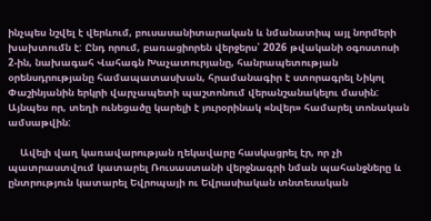ինչպես նշվել է վերևում, բուսասանիտարական և նմանատիպ այլ նորմերի խախտումն է: Ընդ որում, բառացիորեն վերջերս՝ 2026 թվականի օգոստոսի 2-ին, նախագահ Վահագն Խաչատուրյանը, հանրապետության օրենսդրությանը համապատասխան, հրամանագիր է ստորագրել Նիկոլ Փաշինյանին երկրի վարչապետի պաշտոնում վերանշանակելու մասին: Այնպես որ, տեղի ունեցածը կարելի է յուրօրինակ «նվեր» համարել տոնական ամսաթվին:

    Ավելի վաղ կառավարության ղեկավարը հասկացրել էր, որ չի պատրաստվում կատարել Ռուսաստանի վերջնագրի նման պահանջները և ընտրություն կատարել Եվրոպայի ու Եվրասիական տնտեսական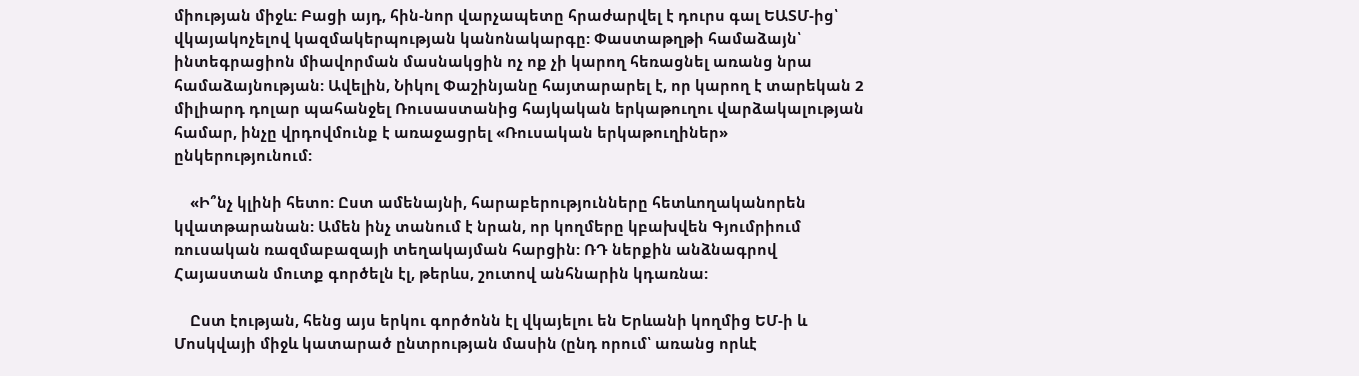միության միջև: Բացի այդ, հին-նոր վարչապետը հրաժարվել է դուրս գալ ԵԱՏՄ-ից՝ վկայակոչելով կազմակերպության կանոնակարգը: Փաստաթղթի համաձայն՝ ինտեգրացիոն միավորման մասնակցին ոչ ոք չի կարող հեռացնել առանց նրա համաձայնության: Ավելին, Նիկոլ Փաշինյանը հայտարարել է, որ կարող է տարեկան 2 միլիարդ դոլար պահանջել Ռուսաստանից հայկական երկաթուղու վարձակալության համար, ինչը վրդովմունք է առաջացրել «Ռուսական երկաթուղիներ» ընկերությունում:

    «Ի՞նչ կլինի հետո: Ըստ ամենայնի, հարաբերությունները հետևողականորեն կվատթարանան: Ամեն ինչ տանում է նրան, որ կողմերը կբախվեն Գյումրիում ռուսական ռազմաբազայի տեղակայման հարցին: ՌԴ ներքին անձնագրով Հայաստան մուտք գործելն էլ, թերևս, շուտով անհնարին կդառնա:

    Ըստ էության, հենց այս երկու գործոնն էլ վկայելու են Երևանի կողմից ԵՄ-ի և Մոսկվայի միջև կատարած ընտրության մասին (ընդ որում՝ առանց որևէ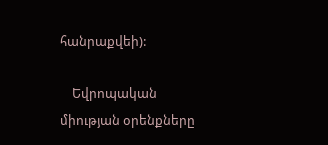հանրաքվեի):

    Եվրոպական միության օրենքները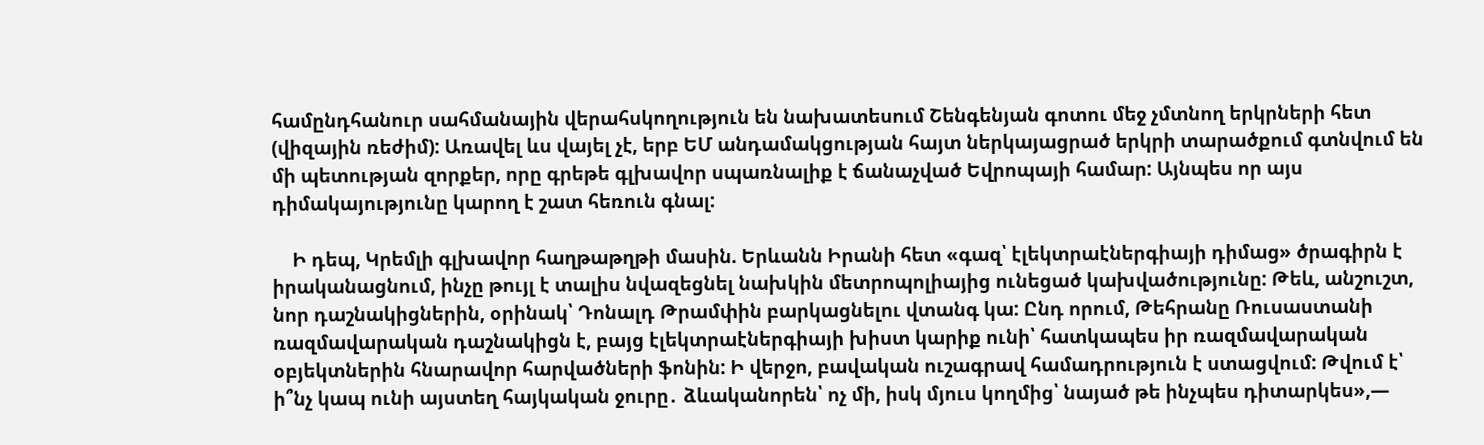համընդհանուր սահմանային վերահսկողություն են նախատեսում Շենգենյան գոտու մեջ չմտնող երկրների հետ (վիզային ռեժիմ): Առավել ևս վայել չէ, երբ ԵՄ անդամակցության հայտ ներկայացրած երկրի տարածքում գտնվում են մի պետության զորքեր, որը գրեթե գլխավոր սպառնալիք է ճանաչված Եվրոպայի համար: Այնպես որ այս դիմակայությունը կարող է շատ հեռուն գնալ:

    Ի դեպ, Կրեմլի գլխավոր հաղթաթղթի մասին. Երևանն Իրանի հետ «գազ՝ էլեկտրաէներգիայի դիմաց» ծրագիրն է իրականացնում, ինչը թույլ է տալիս նվազեցնել նախկին մետրոպոլիայից ունեցած կախվածությունը: Թեև, անշուշտ, նոր դաշնակիցներին, օրինակ՝ Դոնալդ Թրամփին բարկացնելու վտանգ կա: Ընդ որում, Թեհրանը Ռուսաստանի ռազմավարական դաշնակիցն է, բայց էլեկտրաէներգիայի խիստ կարիք ունի՝ հատկապես իր ռազմավարական օբյեկտներին հնարավոր հարվածների ֆոնին: Ի վերջո, բավական ուշագրավ համադրություն է ստացվում: Թվում է՝ ի՞նչ կապ ունի այստեղ հայկական ջուրը․ ձևականորեն՝ ոչ մի, իսկ մյուս կողմից՝ նայած թե ինչպես դիտարկես»,—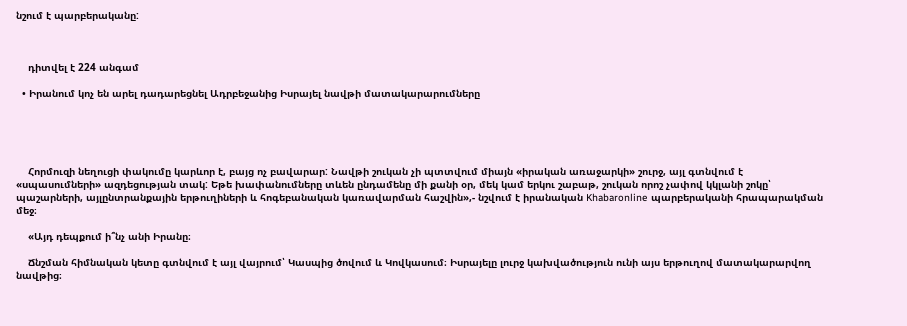նշում է պարբերականը:



    դիտվել է 224 անգամ

  • Իրանում կոչ են արել դադարեցնել Ադրբեջանից Իսրայել նավթի մատակարարումները





    Հորմուզի նեղուցի փակումը կարևոր է, բայց ոչ բավարար: Նավթի շուկան չի պտտվում միայն «իրական առաջարկի» շուրջ, այլ գտնվում է «սպասումների» ազդեցության տակ: Եթե խափանումները տևեն ընդամենը մի քանի օր, մեկ կամ երկու շաբաթ, շուկան որոշ չափով կկլանի շոկը՝ պաշարների, այլընտրանքային երթուղիների և հոգեբանական կառավարման հաշվին»,- նշվում է իրանական Khabaronline պարբերականի հրապարակման մեջ։

    «Այդ դեպքում ի՞նչ անի Իրանը։

    Ճնշման հիմնական կետը գտնվում է այլ վայրում՝ Կասպից ծովում և Կովկասում։ Իսրայելը լուրջ կախվածություն ունի այս երթուղով մատակարարվող նավթից։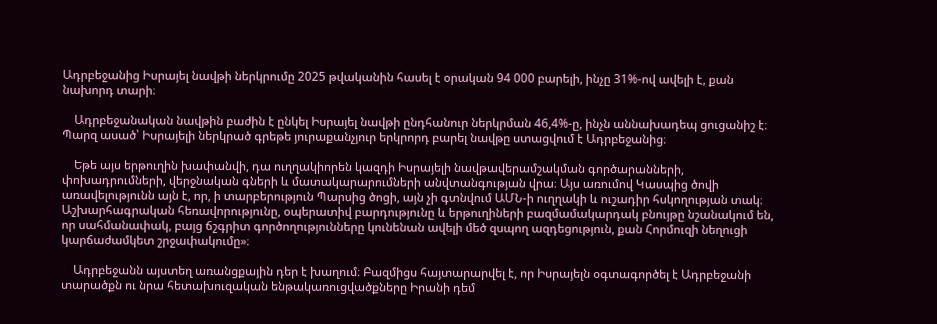Ադրբեջանից Իսրայել նավթի ներկրումը 2025 թվականին հասել է օրական 94 000 բարելի, ինչը 31%-ով ավելի է, քան նախորդ տարի։

    Ադրբեջանական նավթին բաժին է ընկել Իսրայել նավթի ընդհանուր ներկրման 46,4%-ը, ինչն աննախադեպ ցուցանիշ է։ Պարզ ասած՝ Իսրայելի ներկրած գրեթե յուրաքանչյուր երկրորդ բարել նավթը ստացվում է Ադրբեջանից։

    Եթե այս երթուղին խափանվի, դա ուղղակիորեն կազդի Իսրայելի նավթավերամշակման գործարանների, փոխադրումների, վերջնական գների և մատակարարումների անվտանգության վրա։ Այս առումով Կասպից ծովի առավելությունն այն է, որ, ի տարբերություն Պարսից ծոցի, այն չի գտնվում ԱՄՆ-ի ուղղակի և ուշադիր հսկողության տակ։ Աշխարհագրական հեռավորությունը, օպերատիվ բարդությունը և երթուղիների բազմամակարդակ բնույթը նշանակում են, որ սահմանափակ, բայց ճշգրիտ գործողությունները կունենան ավելի մեծ զսպող ազդեցություն, քան Հորմուզի նեղուցի կարճաժամկետ շրջափակումը»։

    Ադրբեջանն այստեղ առանցքային դեր է խաղում։ Բազմիցս հայտարարվել է, որ Իսրայելն օգտագործել է Ադրբեջանի տարածքն ու նրա հետախուզական ենթակառուցվածքները Իրանի դեմ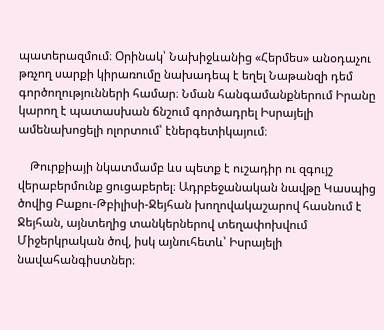պատերազմում։ Օրինակ՝ Նախիջևանից «Հերմես» անօդաչու թռչող սարքի կիրառումը նախադեպ է եղել Նաթանզի դեմ գործողությունների համար։ Նման հանգամանքներում Իրանը կարող է պատասխան ճնշում գործադրել Իսրայելի ամենախոցելի ոլորտում՝ էներգետիկայում։

    Թուրքիայի նկատմամբ ևս պետք է ուշադիր ու զգույշ վերաբերմունք ցուցաբերել։ Ադրբեջանական նավթը Կասպից ծովից Բաքու-Թբիլիսի-Ջեյհան խողովակաշարով հասնում է Ջեյհան, այնտեղից տանկերներով տեղափոխվում Միջերկրական ծով, իսկ այնուհետև՝ Իսրայելի նավահանգիստներ։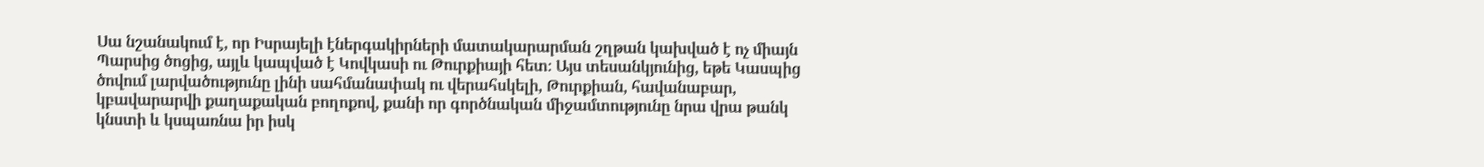Սա նշանակում է, որ Իսրայելի էներգակիրների մատակարարման շղթան կախված է ոչ միայն Պարսից ծոցից, այլև կապված է Կովկասի ու Թուրքիայի հետ։ Այս տեսանկյունից, եթե Կասպից ծովում լարվածությունը լինի սահմանափակ ու վերահսկելի, Թուրքիան, հավանաբար, կբավարարվի քաղաքական բողոքով, քանի որ գործնական միջամտությունը նրա վրա թանկ կնստի և կսպառնա իր իսկ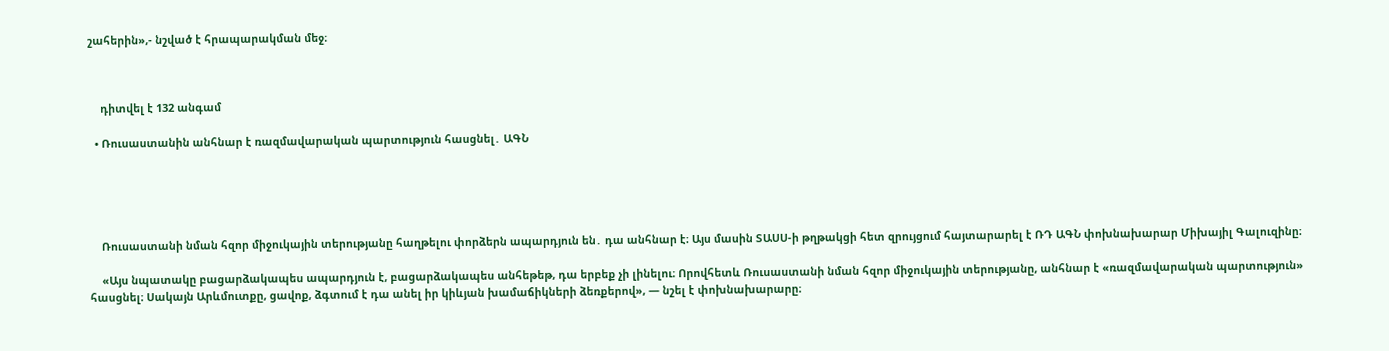շահերին»,- նշված է հրապարակման մեջ։



    դիտվել է 132 անգամ

  • Ռուսաստանին անհնար է ռազմավարական պարտություն հասցնել․ ԱԳՆ





    Ռուսաստանի նման հզոր միջուկային տերությանը հաղթելու փորձերն ապարդյուն են․ դա անհնար է։ Այս մասին ՏԱՍՍ-ի թղթակցի հետ զրույցում հայտարարել է ՌԴ ԱԳՆ փոխնախարար Միխայիլ Գալուզինը։

    «Այս նպատակը բացարձակապես ապարդյուն է, բացարձակապես անհեթեթ, դա երբեք չի լինելու։ Որովհետև Ռուսաստանի նման հզոր միջուկային տերությանը, անհնար է «ռազմավարական պարտություն» հասցնել։ Սակայն Արևմուտքը, ցավոք, ձգտում է դա անել իր կիևյան խամաճիկների ձեռքերով», — նշել է փոխնախարարը։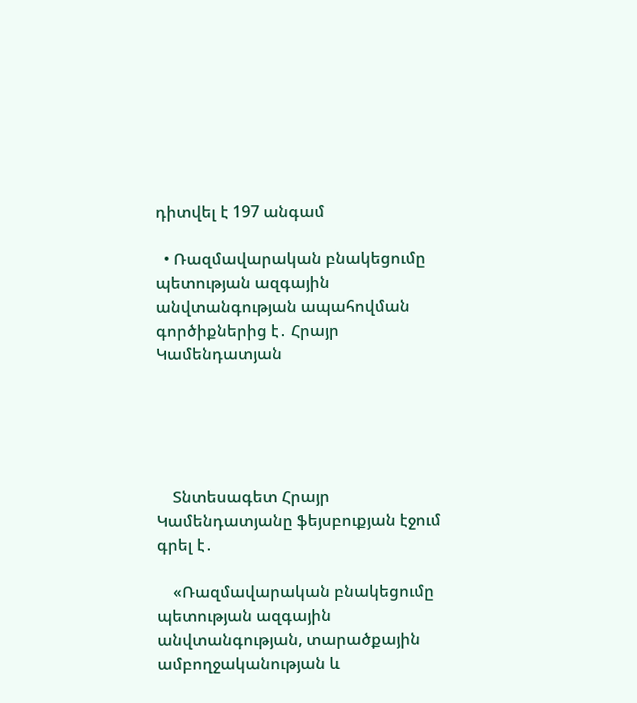դիտվել է 197 անգամ

  • Ռազմավարական բնակեցումը պետության ազգային անվտանգության ապահովման գործիքներից է․ Հրայր Կամենդատյան





    Տնտեսագետ Հրայր Կամենդատյանը ֆեյսբուքյան էջում գրել է․

    «Ռազմավարական բնակեցումը պետության ազգային անվտանգության, տարածքային ամբողջականության և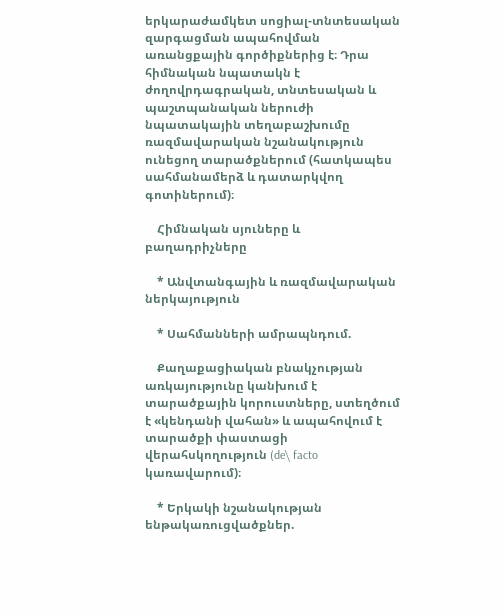երկարաժամկետ սոցիալ-տնտեսական զարգացման ապահովման առանցքային գործիքներից է։ Դրա հիմնական նպատակն է ժողովրդագրական, տնտեսական և պաշտպանական ներուժի նպատակային տեղաբաշխումը ռազմավարական նշանակություն ունեցող տարածքներում (հատկապես սահմանամերձ և դատարկվող գոտիներում)։

    Հիմնական սյուները և բաղադրիչները

    * Անվտանգային և ռազմավարական ներկայություն

    * Սահմանների ամրապնդում.

    Քաղաքացիական բնակչության առկայությունը կանխում է տարածքային կորուստները, ստեղծում է «կենդանի վահան» և ապահովում է տարածքի փաստացի վերահսկողություն (de\ facto կառավարում)։

    * Երկակի նշանակության ենթակառուցվածքներ.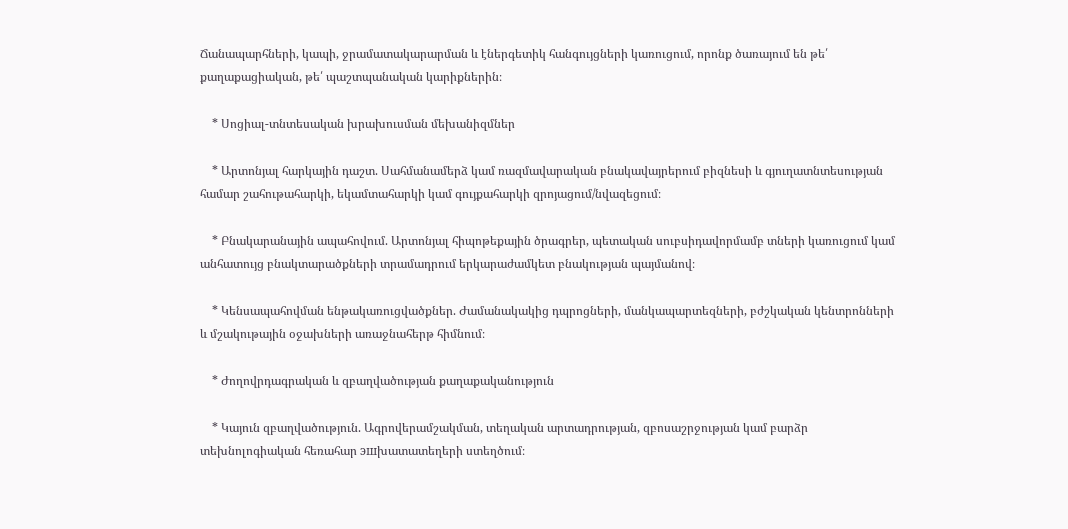Ճանապարհների, կապի, ջրամատակարարման և էներգետիկ հանգույցների կառուցում, որոնք ծառայում են թե՛ քաղաքացիական, թե՛ պաշտպանական կարիքներին։

    * Սոցիալ-տնտեսական խրախուսման մեխանիզմներ

    * Արտոնյալ հարկային դաշտ. Սահմանամերձ կամ ռազմավարական բնակավայրերում բիզնեսի և գյուղատնտեսության համար շահութահարկի, եկամտահարկի կամ գույքահարկի զրոյացում/նվազեցում։

    * Բնակարանային ապահովում. Արտոնյալ հիպոթեքային ծրագրեր, պետական սուբսիդավորմամբ տների կառուցում կամ անհատույց բնակտարածքների տրամադրում երկարաժամկետ բնակության պայմանով։

    * Կենսապահովման ենթակառուցվածքներ. Ժամանակակից դպրոցների, մանկապարտեզների, բժշկական կենտրոնների և մշակութային օջախների առաջնահերթ հիմնում։

    * Ժողովրդագրական և զբաղվածության քաղաքականություն

    * Կայուն զբաղվածություն. Ագրովերամշակման, տեղական արտադրության, զբոսաշրջության կամ բարձր տեխնոլոգիական հեռահար эшխատատեղերի ստեղծում։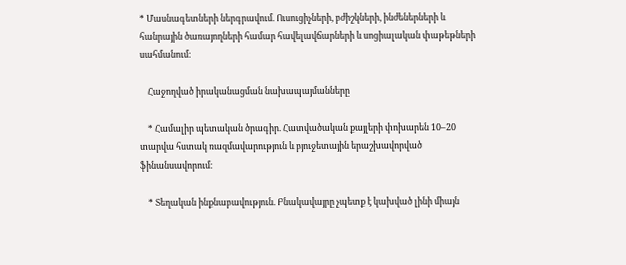* Մասնագետների ներգրավում. Ուսուցիչների, բժիշկների, ինժեներների և հանրային ծառայողների համար հավելավճարների և սոցիալական փաթեթների սահմանում։

    Հաջողված իրականացման նախապայմանները

    * Համալիր պետական ծրագիր. Հատվածական քայլերի փոխարեն 10–20 տարվա հստակ ռազմավարություն և բյուջետային երաշխավորված ֆինանսավորում։

    * Տեղական ինքնաբավություն. Բնակավայրը չպետք է կախված լինի միայն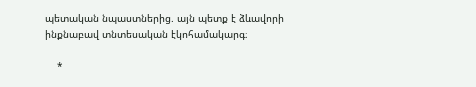պետական նպաստներից. այն պետք է ձևավորի ինքնաբավ տնտեսական էկոհամակարգ։

    *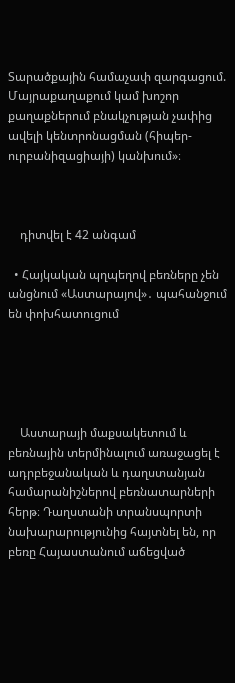Տարածքային համաչափ զարգացում. Մայրաքաղաքում կամ խոշոր քաղաքներում բնակչության չափից ավելի կենտրոնացման (հիպեր-ուրբանիզացիայի) կանխում»։



    դիտվել է 42 անգամ

  • Հայկական պղպեղով բեռները չեն անցնում «Աստարայով»․ պահանջում են փոխհատուցում





    Աստարայի մաքսակետում և բեռնային տերմինալում առաջացել է ադրբեջանական և դաղստանյան համարանիշներով բեռնատարների հերթ։ Դաղստանի տրանսպորտի նախարարությունից հայտնել են, որ բեռը Հայաստանում աճեցված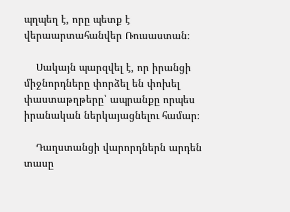պղպեղ է, որը պետք է վերաարտահանվեր Ռուսաստան։

    Սակայն պարզվել է, որ իրանցի միջնորդները փորձել են փոխել փաստաթղթերը՝ ապրանքը որպես իրանական ներկայացնելու համար։

    Դաղստանցի վարորդներն արդեն տասը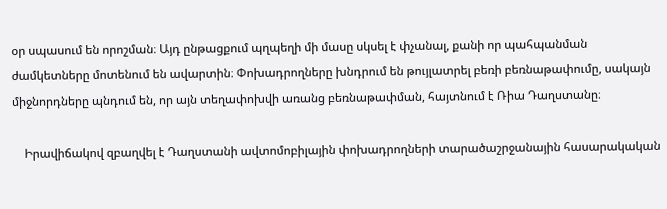օր սպասում են որոշման։ Այդ ընթացքում պղպեղի մի մասը սկսել է փչանալ, քանի որ պահպանման ժամկետները մոտենում են ավարտին։ Փոխադրողները խնդրում են թույլատրել բեռի բեռնաթափումը, սակայն միջնորդները պնդում են, որ այն տեղափոխվի առանց բեռնաթափման, հայտնում է Ռիա Դաղստանը։

    Իրավիճակով զբաղվել է Դաղստանի ավտոմոբիլային փոխադրողների տարածաշրջանային հասարակական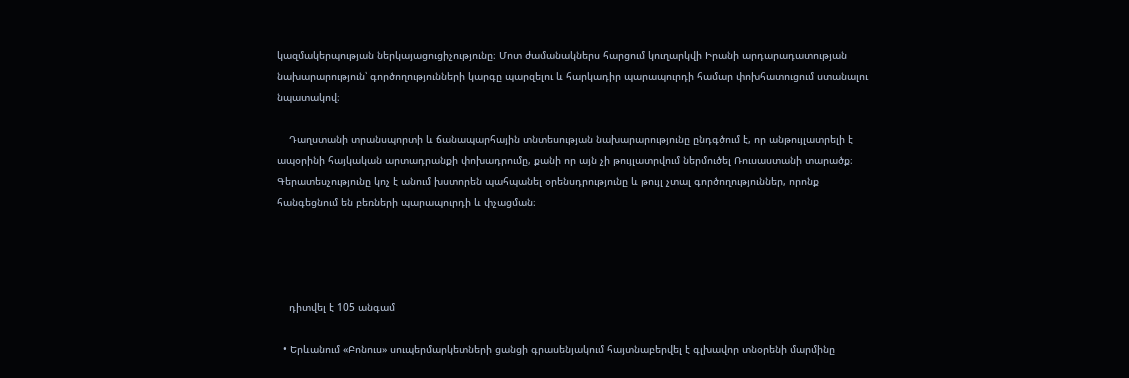կազմակերպության ներկայացուցիչությունը։ Մոտ ժամանակներս հարցում կուղարկվի Իրանի արդարադատության նախարարություն՝ գործողությունների կարգը պարզելու և հարկադիր պարապուրդի համար փոխհատուցում ստանալու նպատակով։

    Դաղստանի տրանսպորտի և ճանապարհային տնտեսության նախարարությունը ընդգծում է, որ անթույլատրելի է ապօրինի հայկական արտադրանքի փոխադրումը, քանի որ այն չի թույլատրվում ներմուծել Ռուսաստանի տարածք։ Գերատեսչությունը կոչ է անում խստորեն պահպանել օրենսդրությունը և թույլ չտալ գործողություններ, որոնք հանգեցնում են բեռների պարապուրդի և փչացման։




    դիտվել է 105 անգամ

  • Երևանում «Բոնուս» սուպերմարկետների ցանցի գրասենյակում հայտնաբերվել է գլխավոր տնօրենի մարմինը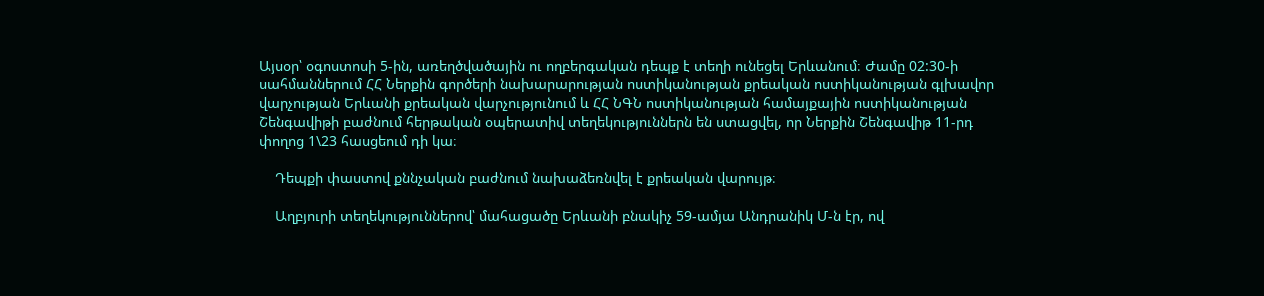Այսօր՝ օգոստոսի 5-ին, առեղծվածային ու ողբերգական դեպք է տեղի ունեցել Երևանում։ Ժամը 02:30-ի սահմաններում ՀՀ Ներքին գործերի նախարարության ոստիկանության քրեական ոստիկանության գլխավոր վարչության Երևանի քրեական վարչությունում և ՀՀ ՆԳՆ ոստիկանության համայքային ոստիկանության Շենգավիթի բաժնում հերթական օպերատիվ տեղեկություններն են ստացվել, որ Ներքին Շենգավիթ 11-րդ փողոց 1\23 հասցեում դի կա։

    Դեպքի փաստով քննչական բաժնում նախաձեռնվել է քրեական վարույթ։

    Աղբյուրի տեղեկություններով՝ մահացածը Երևանի բնակիչ 59-ամյա Անդրանիկ Մ-ն էր, ով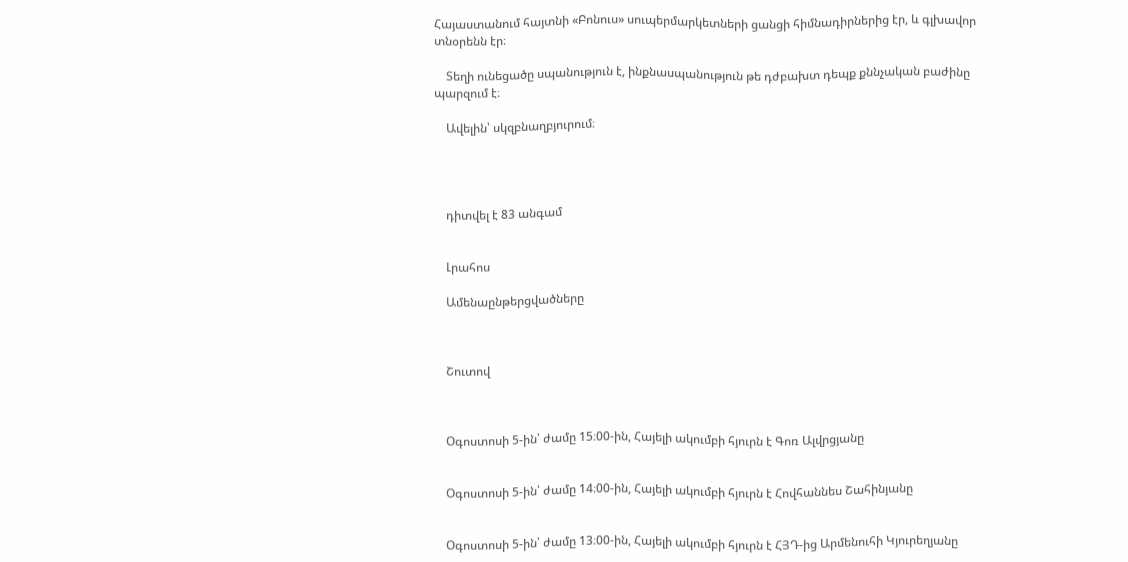Հայաստանում հայտնի «Բոնուս» սուպերմարկետների ցանցի հիմնադիրներից էր, և գլխավոր տնօրենն էր։

    Տեղի ունեցածը սպանություն է, ինքնասպանություն թե դժբախտ դեպք քննչական բաժինը պարզում է։

    Ավելին՝ սկզբնաղբյուրում։




    դիտվել է 83 անգամ


    Լրահոս

    Ամենաընթերցվածները



    Շուտով



    Օգոստոսի 5-ին՝ ժամը 15։00-ին, Հայելի ակումբի հյուրն է Գոռ Ալվրցյանը


    Օգոստոսի 5-ին՝ ժամը 14։00-ին, Հայելի ակումբի հյուրն է Հովհաննես Շահինյանը


    Օգոստոսի 5-ին՝ ժամը 13։00-ին, Հայելի ակումբի հյուրն է ՀՅԴ-ից Արմենուհի Կյուրեղյանը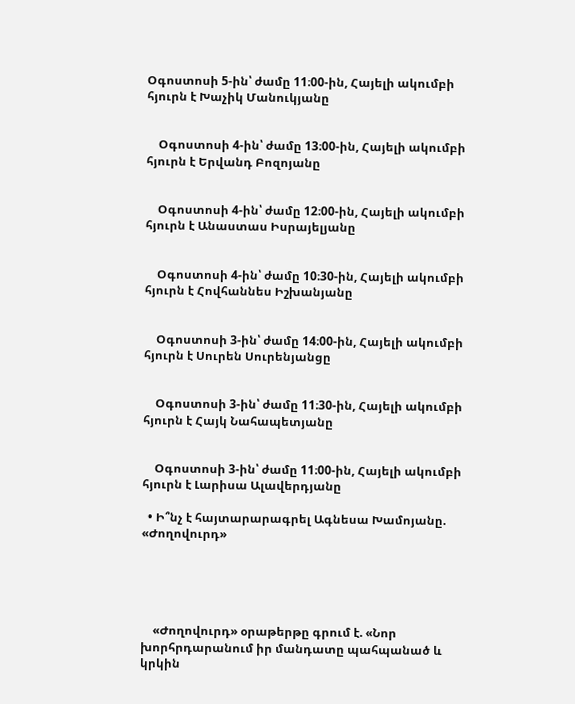Օգոստոսի 5-ին՝ ժամը 11։00-ին, Հայելի ակումբի հյուրն է Խաչիկ Մանուկյանը


    Օգոստոսի 4-ին՝ ժամը 13։00-ին, Հայելի ակումբի հյուրն է Երվանդ Բոզոյանը


    Օգոստոսի 4-ին՝ ժամը 12։00-ին, Հայելի ակումբի հյուրն է Անաստաս Իսրայելյանը


    Օգոստոսի 4-ին՝ ժամը 10։30-ին, Հայելի ակումբի հյուրն է Հովհաննես Իշխանյանը


    Օգոստոսի 3-ին՝ ժամը 14։00-ին, Հայելի ակումբի հյուրն է Սուրեն Սուրենյանցը


    Օգոստոսի 3-ին՝ ժամը 11։30-ին, Հայելի ակումբի հյուրն է Հայկ Նահապետյանը


    Օգոստոսի 3-ին՝ ժամը 11։00-ին, Հայելի ակումբի հյուրն է Լարիսա Ալավերդյանը

  • Ի՞նչ է հայտարարագրել Ագնեսա Խամոյանը. «Ժողովուրդ»





    «Ժողովուրդ» օրաթերթը գրում է. «Նոր խորհրդարանում իր մանդատը պահպանած և կրկին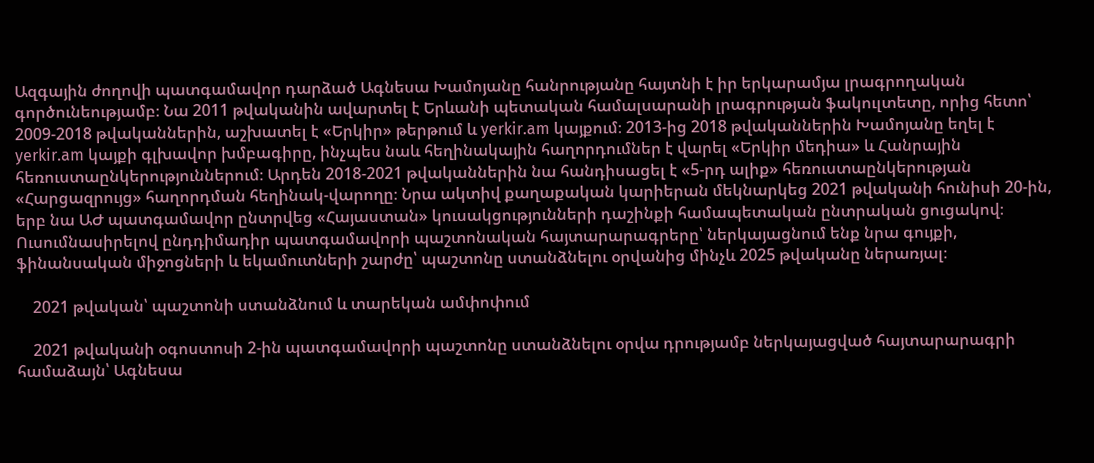Ազգային ժողովի պատգամավոր դարձած Ագնեսա Խամոյանը հանրությանը հայտնի է իր երկարամյա լրագրողական գործունեությամբ։ Նա 2011 թվականին ավարտել է Երևանի պետական համալսարանի լրագրության ֆակուլտետը, որից հետո՝ 2009-2018 թվականներին, աշխատել է «Երկիր» թերթում և yerkir.am կայքում։ 2013-ից 2018 թվականներին Խամոյանը եղել է yerkir.am կայքի գլխավոր խմբագիրը, ինչպես նաև հեղինակային հաղորդումներ է վարել «Երկիր մեդիա» և Հանրային հեռուստաընկերություններում։ Արդեն 2018-2021 թվականներին նա հանդիսացել է «5-րդ ալիք» հեռուստաընկերության «Հարցազրույց» հաղորդման հեղինակ-վարողը։ Նրա ակտիվ քաղաքական կարիերան մեկնարկեց 2021 թվականի հունիսի 20-ին, երբ նա ԱԺ պատգամավոր ընտրվեց «Հայաստան» կուսակցությունների դաշինքի համապետական ընտրական ցուցակով։ Ուսումնասիրելով ընդդիմադիր պատգամավորի պաշտոնական հայտարարագրերը՝ ներկայացնում ենք նրա գույքի, ֆինանսական միջոցների և եկամուտների շարժը՝ պաշտոնը ստանձնելու օրվանից մինչև 2025 թվականը ներառյալ։

    2021 թվական՝ պաշտոնի ստանձնում և տարեկան ամփոփում

    2021 թվականի օգոստոսի 2-ին պատգամավորի պաշտոնը ստանձնելու օրվա դրությամբ ներկայացված հայտարարագրի համաձայն՝ Ագնեսա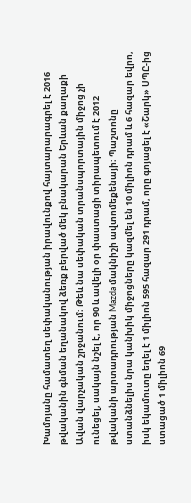Խամոյանը համատեղ սեփականության իրավունքով հայտարարագրել է 2016 թվականին գնման եղանակով ձեռք բերված մեկ բնակարան Երևան քաղաքի Ավան վարչական շրջանում։ Թեև նա սեփական տրանսպորտային միջոց չի ունեցել, սակայն նշել է, որ 90 և ավելի օր փաստացի տիրապետում է 2012 թվականի արտադրության Mazda մակնիշի ավտոմեքենայի։ Պաշտոնը ստանձնելիս նրա կանխիկ միջոցները կազմել են 10 միլիոն դրամ և 6 հազար եվրո, իսկ եկամուտը եղել է 1 միլիոն 595 հազար 291 դրամ, որը գոյացել է «Շարկ» ՍՊԸ-ից ստացած 1 միլիոն 69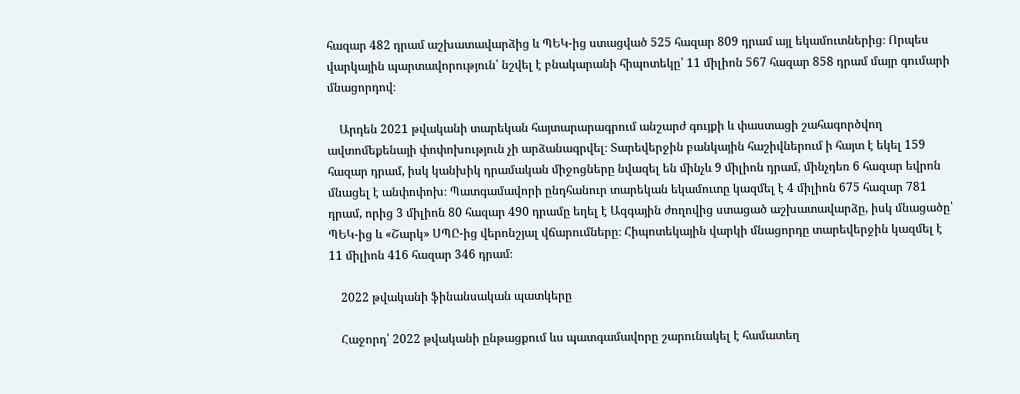հազար 482 դրամ աշխատավարձից և ՊԵԿ-ից ստացված 525 հազար 809 դրամ այլ եկամուտներից։ Որպես վարկային պարտավորություն՝ նշվել է բնակարանի հիպոտեկը՝ 11 միլիոն 567 հազար 858 դրամ մայր գումարի մնացորդով։

    Արդեն 2021 թվականի տարեկան հայտարարագրում անշարժ գույքի և փաստացի շահագործվող ավտոմեքենայի փոփոխություն չի արձանագրվել։ Տարեվերջին բանկային հաշիվներում ի հայտ է եկել 159 հազար դրամ, իսկ կանխիկ դրամական միջոցները նվազել են մինչև 9 միլիոն դրամ, մինչդեռ 6 հազար եվրոն մնացել է անփոփոխ։ Պատգամավորի ընդհանուր տարեկան եկամուտը կազմել է 4 միլիոն 675 հազար 781 դրամ, որից 3 միլիոն 80 հազար 490 դրամը եղել է Ազգային ժողովից ստացած աշխատավարձը, իսկ մնացածը՝ ՊԵԿ-ից և «Շարկ» ՍՊԸ-ից վերոնշյալ վճարումները։ Հիպոտեկային վարկի մնացորդը տարեվերջին կազմել է 11 միլիոն 416 հազար 346 դրամ։

    2022 թվականի ֆինանսական պատկերը

    Հաջորդ՝ 2022 թվականի ընթացքում ևս պատգամավորը շարունակել է համատեղ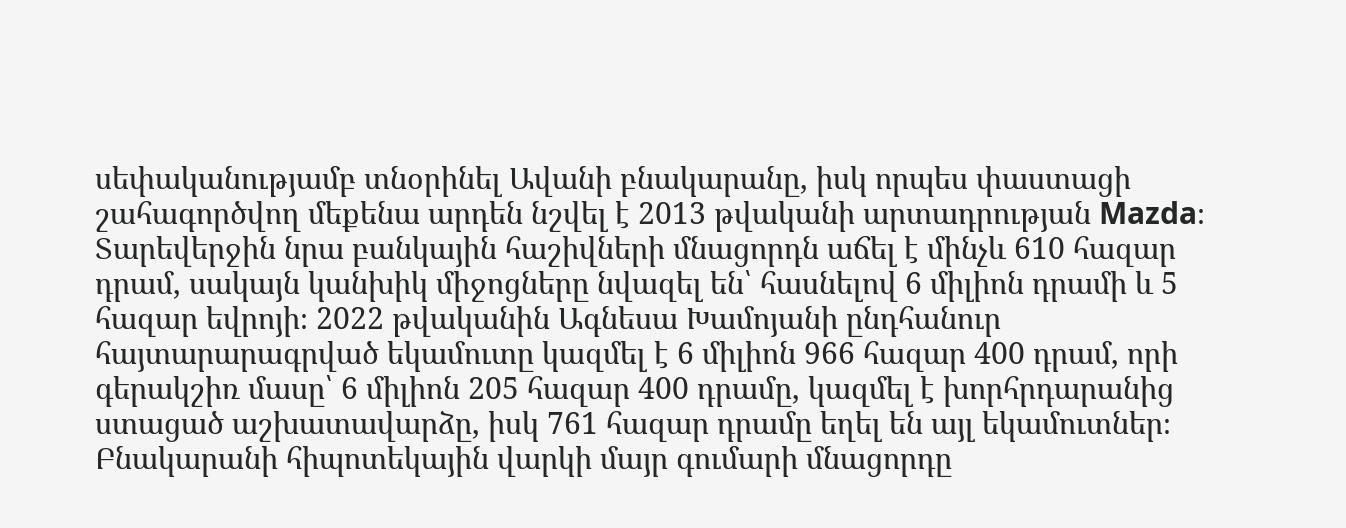սեփականությամբ տնօրինել Ավանի բնակարանը, իսկ որպես փաստացի շահագործվող մեքենա արդեն նշվել է 2013 թվականի արտադրության Mazda։ Տարեվերջին նրա բանկային հաշիվների մնացորդն աճել է մինչև 610 հազար դրամ, սակայն կանխիկ միջոցները նվազել են՝ հասնելով 6 միլիոն դրամի և 5 հազար եվրոյի։ 2022 թվականին Ագնեսա Խամոյանի ընդհանուր հայտարարագրված եկամուտը կազմել է 6 միլիոն 966 հազար 400 դրամ, որի գերակշիռ մասը՝ 6 միլիոն 205 հազար 400 դրամը, կազմել է խորհրդարանից ստացած աշխատավարձը, իսկ 761 հազար դրամը եղել են այլ եկամուտներ։ Բնակարանի հիպոտեկային վարկի մայր գումարի մնացորդը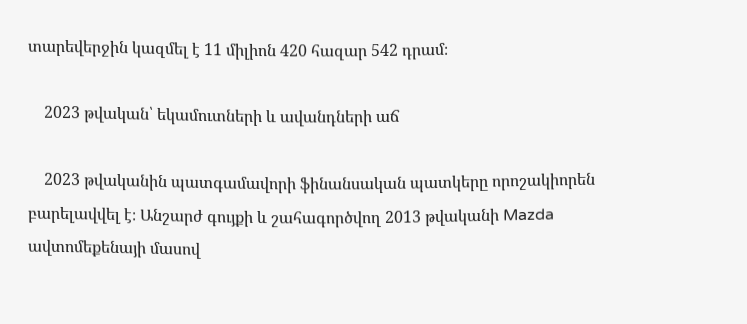տարեվերջին կազմել է 11 միլիոն 420 հազար 542 դրամ։

    2023 թվական՝ եկամուտների և ավանդների աճ

    2023 թվականին պատգամավորի ֆինանսական պատկերը որոշակիորեն բարելավվել է։ Անշարժ գույքի և շահագործվող 2013 թվականի Mazda ավտոմեքենայի մասով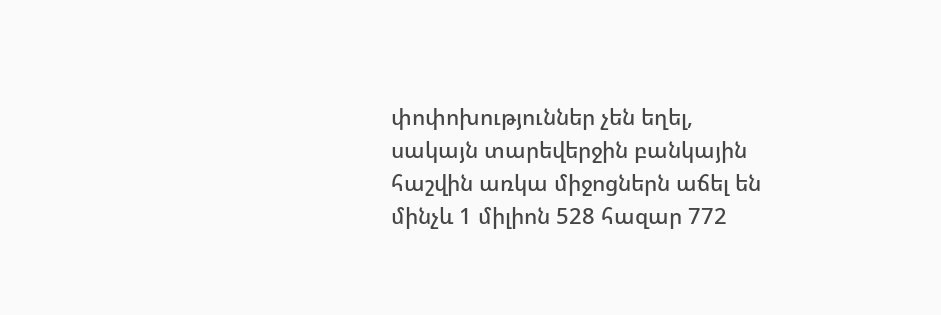փոփոխություններ չեն եղել, սակայն տարեվերջին բանկային հաշվին առկա միջոցներն աճել են մինչև 1 միլիոն 528 հազար 772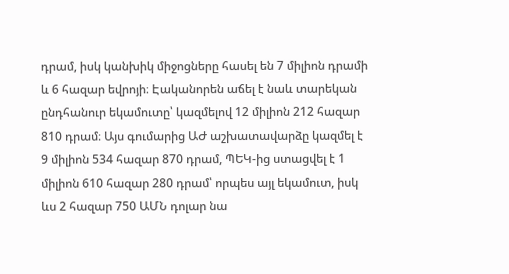դրամ, իսկ կանխիկ միջոցները հասել են 7 միլիոն դրամի և 6 հազար եվրոյի։ Էականորեն աճել է նաև տարեկան ընդհանուր եկամուտը՝ կազմելով 12 միլիոն 212 հազար 810 դրամ։ Այս գումարից ԱԺ աշխատավարձը կազմել է 9 միլիոն 534 հազար 870 դրամ, ՊԵԿ-ից ստացվել է 1 միլիոն 610 հազար 280 դրամ՝ որպես այլ եկամուտ, իսկ ևս 2 հազար 750 ԱՄՆ դոլար նա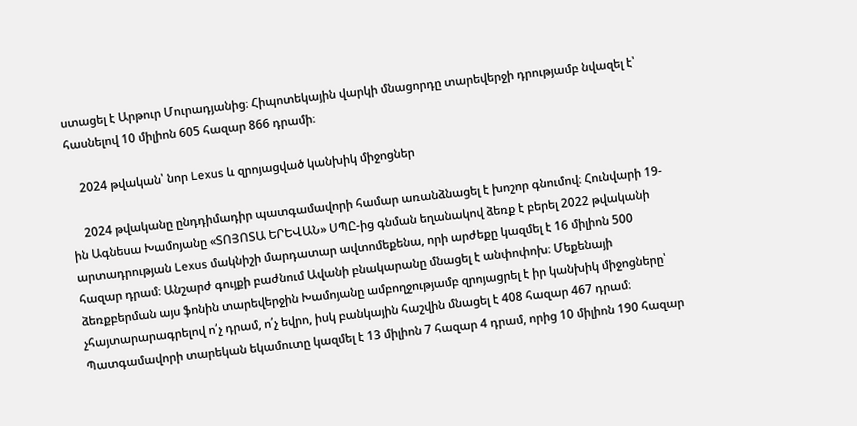ստացել է Արթուր Մուրադյանից։ Հիպոտեկային վարկի մնացորդը տարեվերջի դրությամբ նվազել է՝ հասնելով 10 միլիոն 605 հազար 866 դրամի։

    2024 թվական՝ նոր Lexus և զրոյացված կանխիկ միջոցներ

    2024 թվականը ընդդիմադիր պատգամավորի համար առանձնացել է խոշոր գնումով։ Հունվարի 19-ին Ագնեսա Խամոյանը «ՏՈՅՈՏԱ ԵՐԵՎԱՆ» ՍՊԸ-ից գնման եղանակով ձեռք է բերել 2022 թվականի արտադրության Lexus մակնիշի մարդատար ավտոմեքենա, որի արժեքը կազմել է 16 միլիոն 500 հազար դրամ։ Անշարժ գույքի բաժնում Ավանի բնակարանը մնացել է անփոփոխ։ Մեքենայի ձեռքբերման այս ֆոնին տարեվերջին Խամոյանը ամբողջությամբ զրոյացրել է իր կանխիկ միջոցները՝ չհայտարարագրելով ո՛չ դրամ, ո՛չ եվրո, իսկ բանկային հաշվին մնացել է 408 հազար 467 դրամ։ Պատգամավորի տարեկան եկամուտը կազմել է 13 միլիոն 7 հազար 4 դրամ, որից 10 միլիոն 190 հազար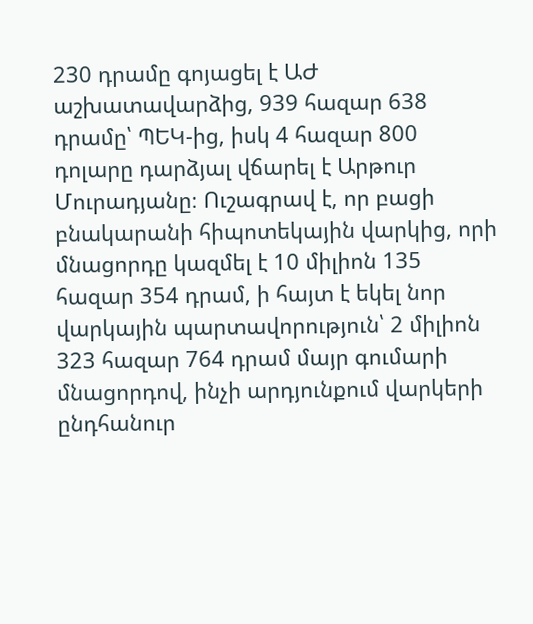230 դրամը գոյացել է ԱԺ աշխատավարձից, 939 հազար 638 դրամը՝ ՊԵԿ-ից, իսկ 4 հազար 800 դոլարը դարձյալ վճարել է Արթուր Մուրադյանը։ Ուշագրավ է, որ բացի բնակարանի հիպոտեկային վարկից, որի մնացորդը կազմել է 10 միլիոն 135 հազար 354 դրամ, ի հայտ է եկել նոր վարկային պարտավորություն՝ 2 միլիոն 323 հազար 764 դրամ մայր գումարի մնացորդով, ինչի արդյունքում վարկերի ընդհանուր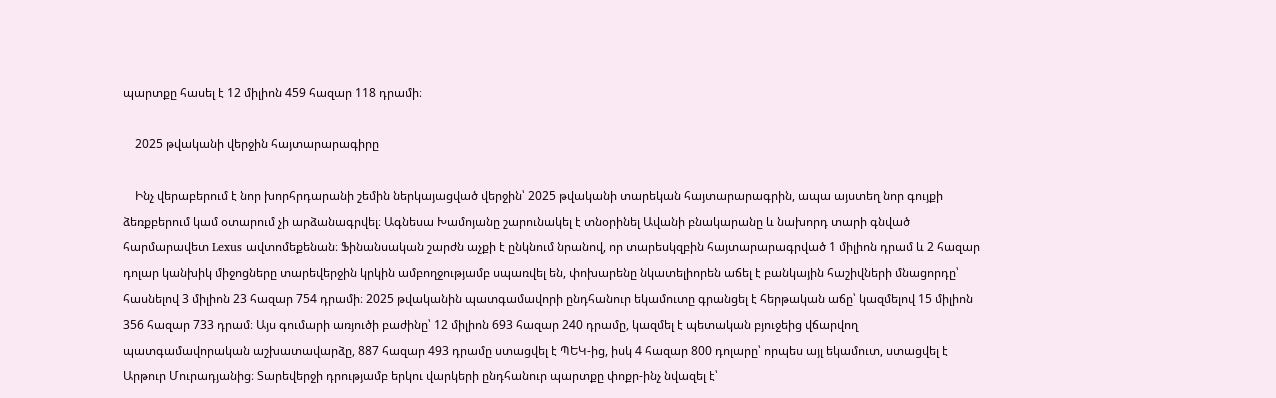պարտքը հասել է 12 միլիոն 459 հազար 118 դրամի։

    2025 թվականի վերջին հայտարարագիրը

    Ինչ վերաբերում է նոր խորհրդարանի շեմին ներկայացված վերջին՝ 2025 թվականի տարեկան հայտարարագրին, ապա այստեղ նոր գույքի ձեռքբերում կամ օտարում չի արձանագրվել։ Ագնեսա Խամոյանը շարունակել է տնօրինել Ավանի բնակարանը և նախորդ տարի գնված հարմարավետ Lexus ավտոմեքենան։ Ֆինանսական շարժն աչքի է ընկնում նրանով, որ տարեսկզբին հայտարարագրված 1 միլիոն դրամ և 2 հազար դոլար կանխիկ միջոցները տարեվերջին կրկին ամբողջությամբ սպառվել են, փոխարենը նկատելիորեն աճել է բանկային հաշիվների մնացորդը՝ հասնելով 3 միլիոն 23 հազար 754 դրամի։ 2025 թվականին պատգամավորի ընդհանուր եկամուտը գրանցել է հերթական աճը՝ կազմելով 15 միլիոն 356 հազար 733 դրամ։ Այս գումարի առյուծի բաժինը՝ 12 միլիոն 693 հազար 240 դրամը, կազմել է պետական բյուջեից վճարվող պատգամավորական աշխատավարձը, 887 հազար 493 դրամը ստացվել է ՊԵԿ-ից, իսկ 4 հազար 800 դոլարը՝ որպես այլ եկամուտ, ստացվել է Արթուր Մուրադյանից։ Տարեվերջի դրությամբ երկու վարկերի ընդհանուր պարտքը փոքր-ինչ նվազել է՝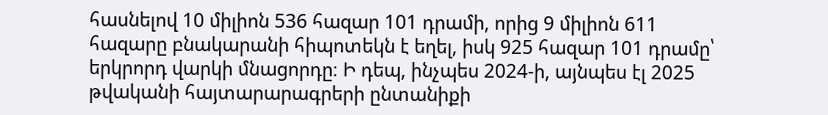հասնելով 10 միլիոն 536 հազար 101 դրամի, որից 9 միլիոն 611 հազարը բնակարանի հիպոտեկն է եղել, իսկ 925 հազար 101 դրամը՝ երկրորդ վարկի մնացորդը։ Ի դեպ, ինչպես 2024-ի, այնպես էլ 2025 թվականի հայտարարագրերի ընտանիքի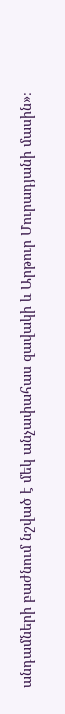անդամների բաժնում նշված է մեկ անչափահաս զավակի և Արթուր Մուրադյանի մասին»։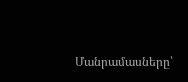Մանրամասները՝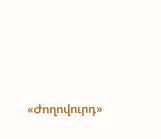«Ժողովուրդ»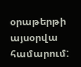օրաթերթի այսօրվա համարում: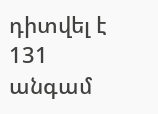դիտվել է 131 անգամ